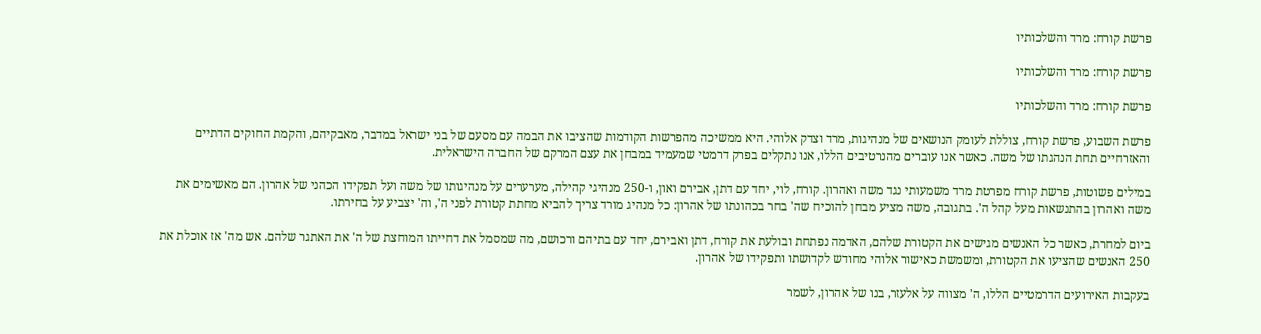פרשת קורח: מרד והשלכותיו

פרשת קורח: מרד והשלכותיו

פרשת קורח: מרד והשלכותיו

פרשת השבוע, פרשת קורח, צוללת לעומק הנושאים של מנהיגות, מרד וצדק אלוהי. היא ממשיכה מהפרשות הקודמות שהציבו את הבמה עם מסעם של בני ישראל במדבר, מאבקיהם, והקמת החוקים הדתיים והאזרחיים תחת הנהגתו של משה. כאשר אנו עוברים מהנרטיבים הללו, אנו נתקלים בפרק דרמטי שמעמיד במבחן את עצם המרקם של החברה הישראלית.

במילים פשוטות, פרשת קורח מפרטת מרד משמעותי נגד משה ואהרון. קורח, לוי, יחד עם דתן, אבירם ואון, ו-250 מנהיגי קהילה, מערערים על מנהיגותו של משה ועל תפקידו הכהני של אהרון. הם מאשימים את משה ואהרון בהתנשאות מעל קהל ה'. בתגובה, משה מציע מבחן להוכיח שה' בחר בכהונתו של אהרון: כל מנהיג מורד צריך להביא מחתת קטורת לפני ה', וה' יצביע על בחירתו.

ביום למחרת, כאשר כל האנשים מגישים את הקטורת שלהם, האדמה נפתחת ובולעת את קורח, דתן ואבירם, יחד עם בתיהם ורכושם, מה שמסמל את דחייתו המוחצת של ה' את האתגר שלהם. אש מה' אז אוכלת את 250 האנשים שהציעו את הקטורת, ומשמשת כאישור אלוהי מחודש לקדושתו ותפקידו של אהרון.

בעקבות האירועים הדרמטיים הללו, ה' מצווה על אלעזר, בנו של אהרון, לשמר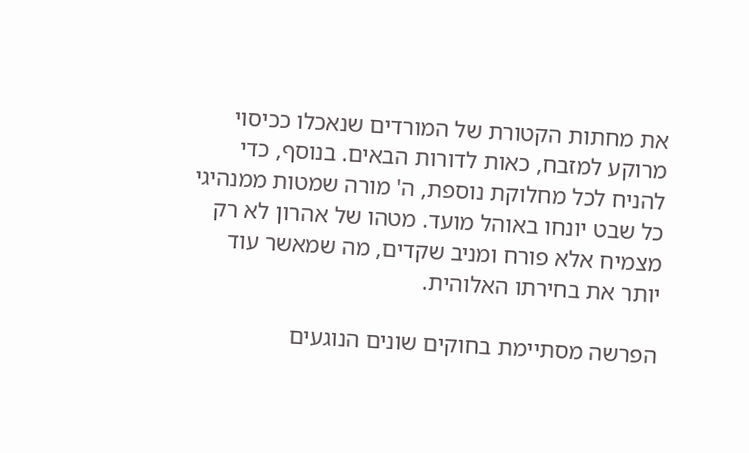את מחתות הקטורת של המורדים שנאכלו ככיסוי מרוקע למזבח, כאות לדורות הבאים. בנוסף, כדי להניח לכל מחלוקת נוספת, ה' מורה שמטות ממנהיגי כל שבט יונחו באוהל מועד. מטהו של אהרון לא רק מצמיח אלא פורח ומניב שקדים, מה שמאשר עוד יותר את בחירתו האלוהית.

הפרשה מסתיימת בחוקים שונים הנוגעים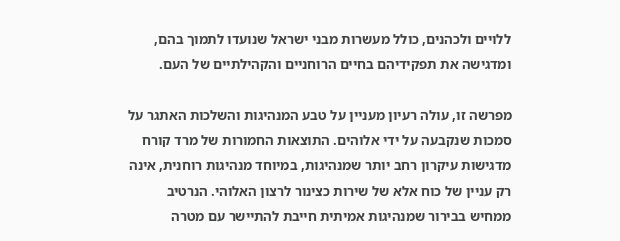ללויים ולכהנים, כולל מעשרות מבני ישראל שנועדו לתמוך בהם, ומדגישה את תפקידיהם בחיים הרוחניים והקהילתיים של העם.

מפרשה זו, עולה רעיון מעניין על טבע המנהיגות והשלכות האתגר על סמכות שנקבעה על ידי אלוהים. התוצאות החמורות של מרד קורח מדגישות עיקרון רחב יותר שמנהיגות, במיוחד מנהיגות רוחנית, אינה רק עניין של כוח אלא של שירות כצינור לרצון האלוהי. הנרטיב ממחיש בבירור שמנהיגות אמיתית חייבת להתיישר עם מטרה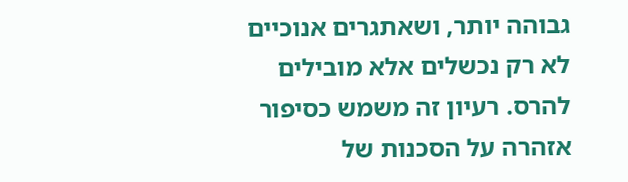גבוהה יותר, ושאתגרים אנוכיים לא רק נכשלים אלא מובילים להרס. רעיון זה משמש כסיפור אזהרה על הסכנות של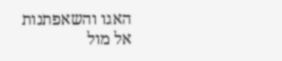האגו והשאפתנות אל מול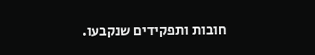חובות ותפקידים שנקבעו.